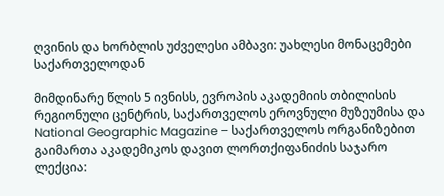ღვინის და ხორბლის უძველესი ამბავი: უახლესი მონაცემები საქართველოდან

მიმდინარე წლის 5 ივნისს, ევროპის აკადემიის თბილისის რეგიონული ცენტრის, საქართველოს ეროვნული მუზეუმისა და National Geographic Magazine – საქართველოს ორგანიზებით გაიმართა აკადემიკოს დავით ლორთქიფანიძის საჯარო ლექცია: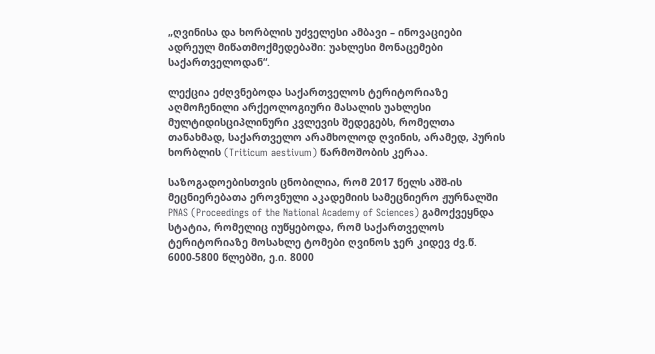„ღვინისა და ხორბლის უძველესი ამბავი – ინოვაციები ადრეულ მიწათმოქმედებაში: უახლესი მონაცემები საქართველოდან“.

ლექცია ეძღვნებოდა საქართველოს ტერიტორიაზე აღმოჩენილი არქეოლოგიური მასალის უახლესი მულტიდისციპლინური კვლევის შედეგებს, რომელთა თანახმად, საქართველო არამხოლოდ ღვინის, არამედ, პურის ხორბლის (Triticum aestivum) წარმოშობის კერაა.

საზოგადოებისთვის ცნობილია, რომ 2017 წელს აშშ-ის მეცნიერებათა ეროვნული აკადემიის სამეცნიერო ჟურნალში PNAS (Proceedings of the National Academy of Sciences) გამოქვეყნდა სტატია, რომელიც იუწყებოდა, რომ საქართველოს ტერიტორიაზე მოსახლე ტომები ღვინოს ჯერ კიდევ ძვ.წ. 6000-5800 წლებში, ე.ი. 8000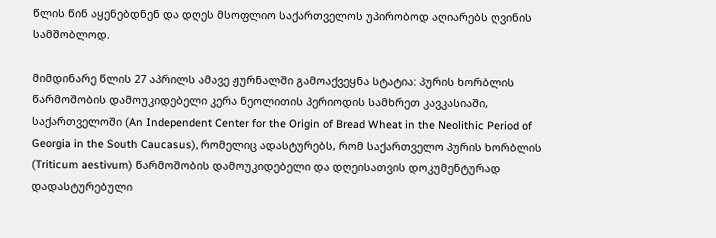წლის წინ აყენებდნენ და დღეს მსოფლიო საქართველოს უპირობოდ აღიარებს ღვინის სამშობლოდ.

მიმდინარე წლის 27 აპრილს ამავე ჟურნალში გამოაქვეყნა სტატია: პურის ხორბლის წარმოშობის დამოუკიდებელი კერა ნეოლითის პერიოდის სამხრეთ კავკასიაში, საქართველოში (An Independent Center for the Origin of Bread Wheat in the Neolithic Period of Georgia in the South Caucasus), რომელიც ადასტურებს, რომ საქართველო პურის ხორბლის (Triticum aestivum) წარმოშობის დამოუკიდებელი და დღეისათვის დოკუმენტურად დადასტურებული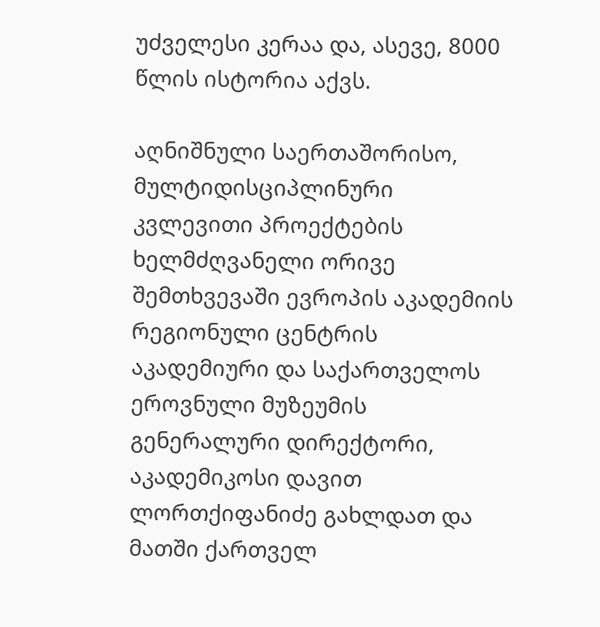უძველესი კერაა და, ასევე, 8000 წლის ისტორია აქვს.

აღნიშნული საერთაშორისო, მულტიდისციპლინური კვლევითი პროექტების ხელმძღვანელი ორივე შემთხვევაში ევროპის აკადემიის რეგიონული ცენტრის აკადემიური და საქართველოს ეროვნული მუზეუმის გენერალური დირექტორი, აკადემიკოსი დავით ლორთქიფანიძე გახლდათ და მათში ქართველ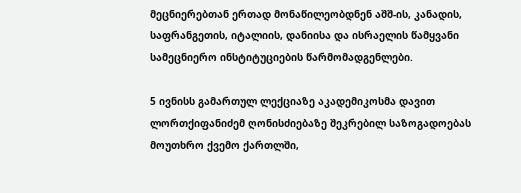მეცნიერებთან ერთად მონაწილეობდნენ აშშ-ის, კანადის, საფრანგეთის, იტალიის, დანიისა და ისრაელის წამყვანი სამეცნიერო ინსტიტუციების წარმომადგენლები.

5 ივნისს გამართულ ლექციაზე აკადემიკოსმა დავით ლორთქიფანიძემ ღონისძიებაზე შეკრებილ საზოგადოებას მოუთხრო ქვემო ქართლში,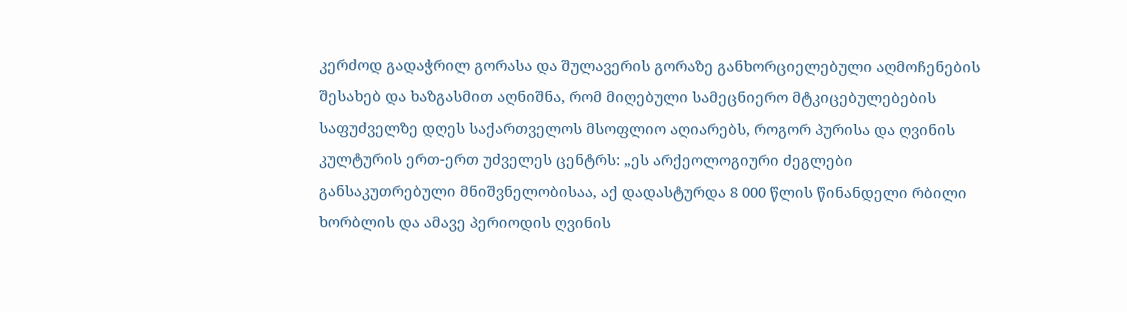კერძოდ გადაჭრილ გორასა და შულავერის გორაზე განხორციელებული აღმოჩენების შესახებ და ხაზგასმით აღნიშნა, რომ მიღებული სამეცნიერო მტკიცებულებების საფუძველზე დღეს საქართველოს მსოფლიო აღიარებს, როგორ პურისა და ღვინის კულტურის ერთ-ერთ უძველეს ცენტრს: „ეს არქეოლოგიური ძეგლები განსაკუთრებული მნიშვნელობისაა, აქ დადასტურდა 8 000 წლის წინანდელი რბილი ხორბლის და ამავე პერიოდის ღვინის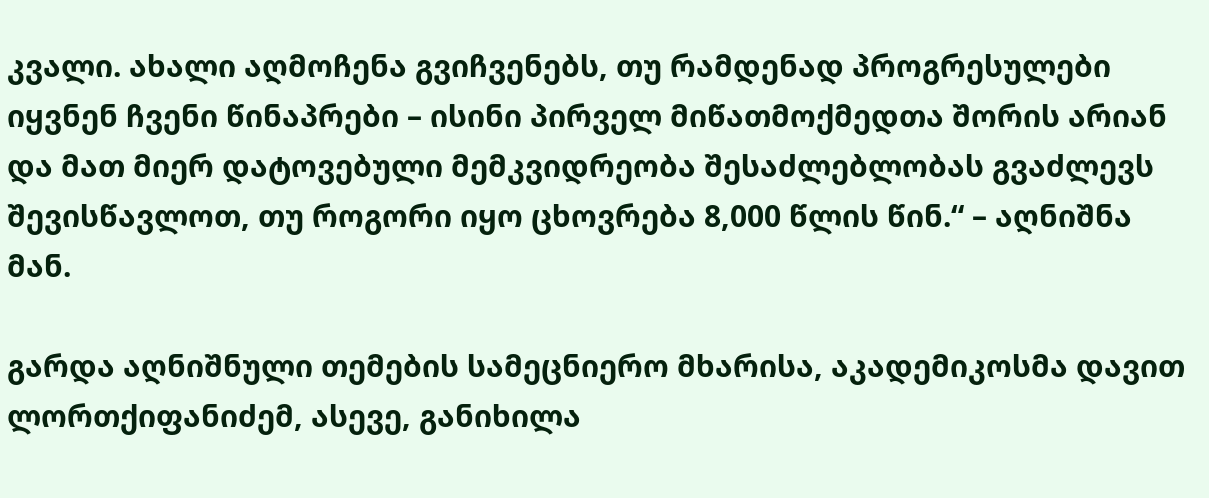კვალი. ახალი აღმოჩენა გვიჩვენებს, თუ რამდენად პროგრესულები იყვნენ ჩვენი წინაპრები – ისინი პირველ მიწათმოქმედთა შორის არიან და მათ მიერ დატოვებული მემკვიდრეობა შესაძლებლობას გვაძლევს შევისწავლოთ, თუ როგორი იყო ცხოვრება 8,000 წლის წინ.“ – აღნიშნა მან.

გარდა აღნიშნული თემების სამეცნიერო მხარისა, აკადემიკოსმა დავით ლორთქიფანიძემ, ასევე, განიხილა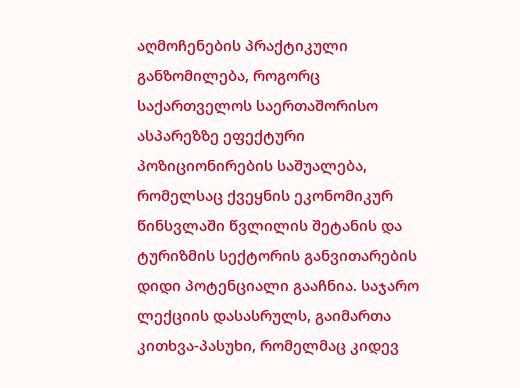აღმოჩენების პრაქტიკული განზომილება, როგორც საქართველოს საერთაშორისო ასპარეზზე ეფექტური პოზიციონირების საშუალება, რომელსაც ქვეყნის ეკონომიკურ წინსვლაში წვლილის შეტანის და ტურიზმის სექტორის განვითარების დიდი პოტენციალი გააჩნია. საჯარო ლექციის დასასრულს, გაიმართა კითხვა-პასუხი, რომელმაც კიდევ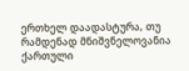ერთხელ დაადასტურა, თუ რამდენად მნიშვნელოვანია ქართული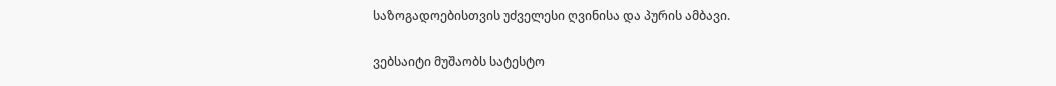საზოგადოებისთვის უძველესი ღვინისა და პურის ამბავი.

ვებსაიტი მუშაობს სატესტო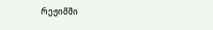რეჟიმში